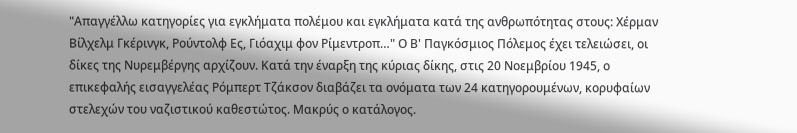"Απαγγέλλω κατηγορίες για εγκλήματα πολέμου και εγκλήματα κατά της ανθρωπότητας στους: Χέρμαν Βίλχελμ Γκέρινγκ, Ρούντολφ Ες, Γιόαχιμ φον Ρίμεντροπ…" Ο Β' Παγκόσμιος Πόλεμος έχει τελειώσει, οι δίκες της Νυρεμβέργης αρχίζουν. Κατά την έναρξη της κύριας δίκης, στις 20 Νοεμβρίου 1945, ο επικεφαλής εισαγγελέας Ρόμπερτ Τζάκσον διαβάζει τα ονόματα των 24 κατηγορουμένων, κορυφαίων στελεχών του ναζιστικού καθεστώτος. Μακρύς ο κατάλογος.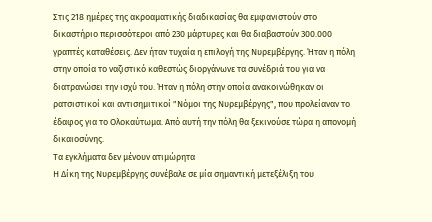Στις 218 ημέρες της ακροαματικής διαδικασίας θα εμφανιστούν στο δικαστήριο περισσότεροι από 230 μάρτυρες και θα διαβαστούν 300.000 γραπτές καταθέσεις. Δεν ήταν τυχαία η επιλογή της Νυρεμβέργης. Ήταν η πόλη στην οποία το ναζιστικό καθεστώς διοργάνωνε τα συνέδριά του για να διατρανώσει την ισχύ του. Ήταν η πόλη στην οποία ανακοινώθηκαν οι ρατσιστικοί και αντισημιτικοί "Νόμοι της Νυρεμβέργης", που προλείαναν το έδαφος για το Ολοκαύτωμα. Από αυτή την πόλη θα ξεκινούσε τώρα η απονομή δικαιοσύνης.
Τα εγκλήματα δεν μένουν ατιμώρητα
Η Δίκη της Νυρεμβέργης συνέβαλε σε μία σημαντική μετεξέλιξη του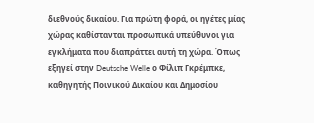διεθνούς δικαίου. Για πρώτη φορά, οι ηγέτες μίας χώρας καθίστανται προσωπικά υπεύθυνοι για εγκλήματα που διαπράττει αυτή τη χώρα. Όπως εξηγεί στην Deutsche Welle ο Φίλιπ Γκρέμπκε, καθηγητής Ποινικού Δικαίου και Δημοσίου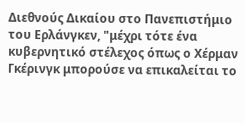Διεθνούς Δικαίου στο Πανεπιστήμιο του Ερλάνγκεν, "μέχρι τότε ένα κυβερνητικό στέλεχος όπως ο Χέρμαν Γκέρινγκ μπορούσε να επικαλείται το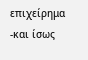επιχείρημα -και ίσως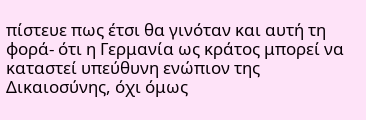πίστευε πως έτσι θα γινόταν και αυτή τη φορά- ότι η Γερμανία ως κράτος μπορεί να καταστεί υπεύθυνη ενώπιον της Δικαιοσύνης, όχι όμως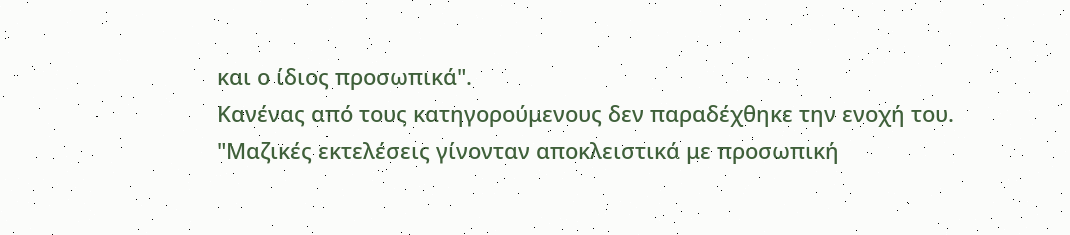και ο ίδιος προσωπικά".
Κανένας από τους κατηγορούμενους δεν παραδέχθηκε την ενοχή του. "Μαζικές εκτελέσεις γίνονταν αποκλειστικά με προσωπική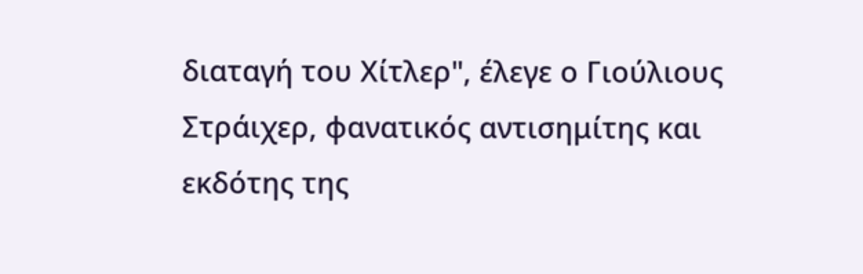διαταγή του Χίτλερ", έλεγε ο Γιούλιους Στράιχερ, φανατικός αντισημίτης και εκδότης της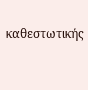καθεστωτικής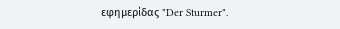εφημερίδας "Der Sturmer".